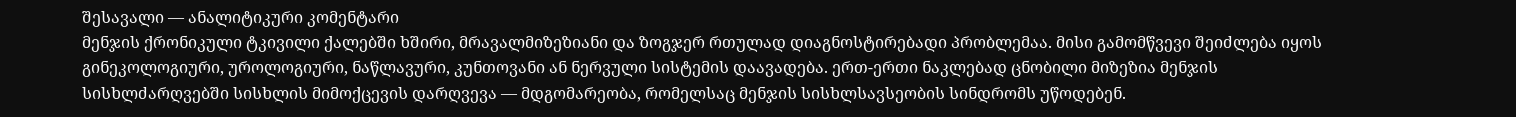შესავალი — ანალიტიკური კომენტარი
მენჯის ქრონიკული ტკივილი ქალებში ხშირი, მრავალმიზეზიანი და ზოგჯერ რთულად დიაგნოსტირებადი პრობლემაა. მისი გამომწვევი შეიძლება იყოს გინეკოლოგიური, უროლოგიური, ნაწლავური, კუნთოვანი ან ნერვული სისტემის დაავადება. ერთ-ერთი ნაკლებად ცნობილი მიზეზია მენჯის სისხლძარღვებში სისხლის მიმოქცევის დარღვევა — მდგომარეობა, რომელსაც მენჯის სისხლსავსეობის სინდრომს უწოდებენ.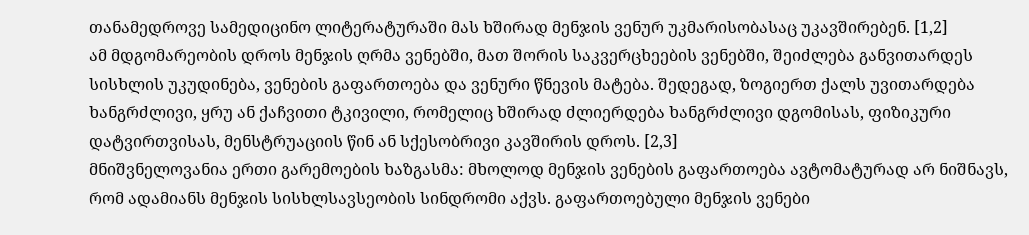თანამედროვე სამედიცინო ლიტერატურაში მას ხშირად მენჯის ვენურ უკმარისობასაც უკავშირებენ. [1,2]
ამ მდგომარეობის დროს მენჯის ღრმა ვენებში, მათ შორის საკვერცხეების ვენებში, შეიძლება განვითარდეს სისხლის უკუდინება, ვენების გაფართოება და ვენური წნევის მატება. შედეგად, ზოგიერთ ქალს უვითარდება ხანგრძლივი, ყრუ ან ქაჩვითი ტკივილი, რომელიც ხშირად ძლიერდება ხანგრძლივი დგომისას, ფიზიკური დატვირთვისას, მენსტრუაციის წინ ან სქესობრივი კავშირის დროს. [2,3]
მნიშვნელოვანია ერთი გარემოების ხაზგასმა: მხოლოდ მენჯის ვენების გაფართოება ავტომატურად არ ნიშნავს, რომ ადამიანს მენჯის სისხლსავსეობის სინდრომი აქვს. გაფართოებული მენჯის ვენები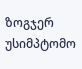ზოგჯერ უსიმპტომო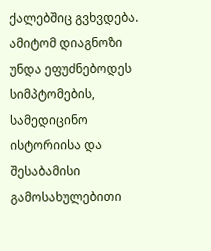ქალებშიც გვხვდება. ამიტომ დიაგნოზი უნდა ეფუძნებოდეს სიმპტომების, სამედიცინო ისტორიისა და შესაბამისი გამოსახულებითი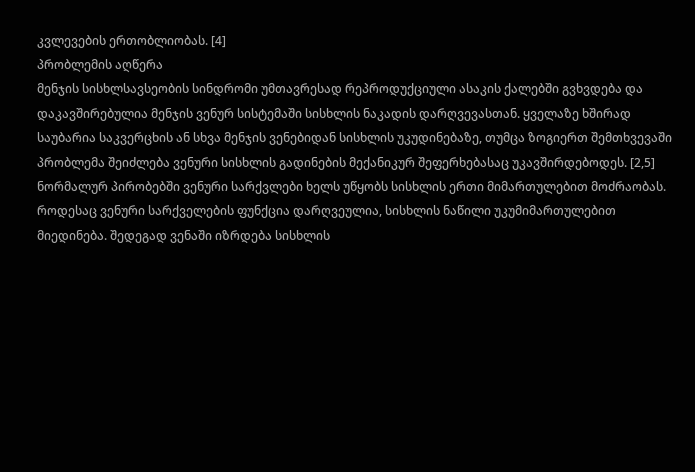კვლევების ერთობლიობას. [4]
პრობლემის აღწერა
მენჯის სისხლსავსეობის სინდრომი უმთავრესად რეპროდუქციული ასაკის ქალებში გვხვდება და დაკავშირებულია მენჯის ვენურ სისტემაში სისხლის ნაკადის დარღვევასთან. ყველაზე ხშირად საუბარია საკვერცხის ან სხვა მენჯის ვენებიდან სისხლის უკუდინებაზე, თუმცა ზოგიერთ შემთხვევაში პრობლემა შეიძლება ვენური სისხლის გადინების მექანიკურ შეფერხებასაც უკავშირდებოდეს. [2,5]
ნორმალურ პირობებში ვენური სარქვლები ხელს უწყობს სისხლის ერთი მიმართულებით მოძრაობას. როდესაც ვენური სარქველების ფუნქცია დარღვეულია, სისხლის ნაწილი უკუმიმართულებით მიედინება. შედეგად ვენაში იზრდება სისხლის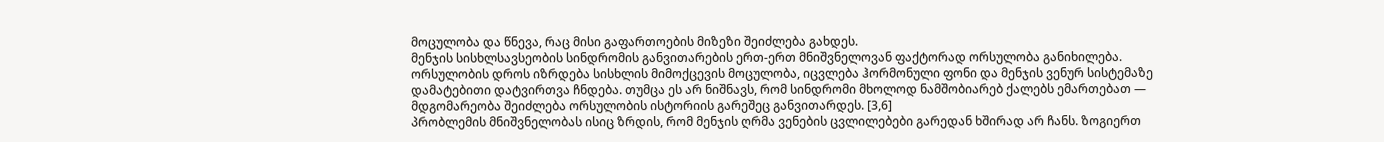მოცულობა და წნევა, რაც მისი გაფართოების მიზეზი შეიძლება გახდეს.
მენჯის სისხლსავსეობის სინდრომის განვითარების ერთ-ერთ მნიშვნელოვან ფაქტორად ორსულობა განიხილება. ორსულობის დროს იზრდება სისხლის მიმოქცევის მოცულობა, იცვლება ჰორმონული ფონი და მენჯის ვენურ სისტემაზე დამატებითი დატვირთვა ჩნდება. თუმცა ეს არ ნიშნავს, რომ სინდრომი მხოლოდ ნამშობიარებ ქალებს ემართებათ — მდგომარეობა შეიძლება ორსულობის ისტორიის გარეშეც განვითარდეს. [3,6]
პრობლემის მნიშვნელობას ისიც ზრდის, რომ მენჯის ღრმა ვენების ცვლილებები გარედან ხშირად არ ჩანს. ზოგიერთ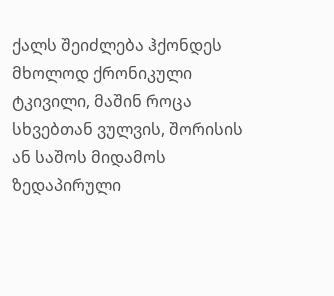ქალს შეიძლება ჰქონდეს მხოლოდ ქრონიკული ტკივილი, მაშინ როცა სხვებთან ვულვის, შორისის ან საშოს მიდამოს ზედაპირული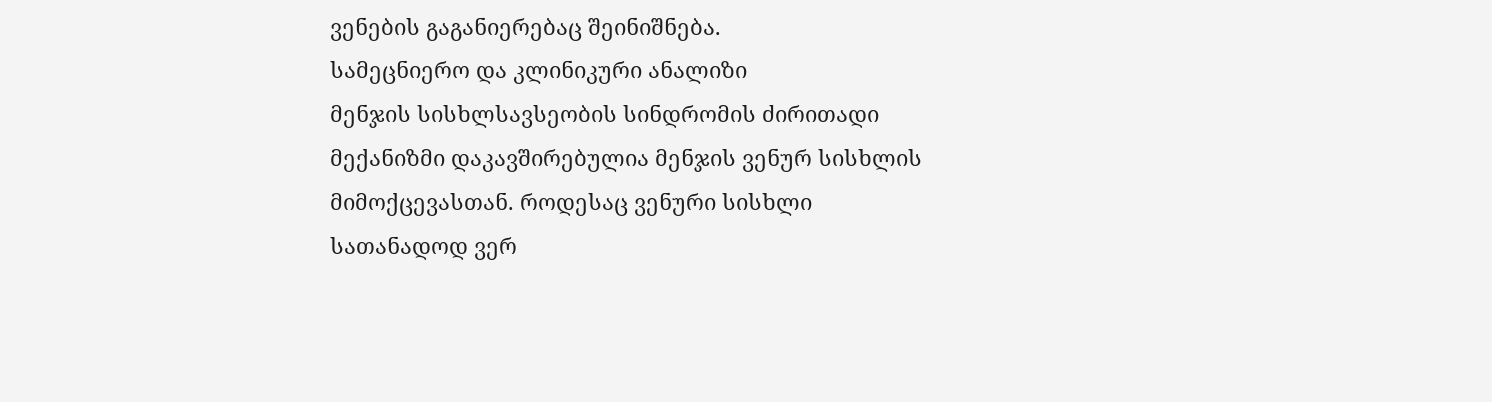ვენების გაგანიერებაც შეინიშნება.
სამეცნიერო და კლინიკური ანალიზი
მენჯის სისხლსავსეობის სინდრომის ძირითადი მექანიზმი დაკავშირებულია მენჯის ვენურ სისხლის მიმოქცევასთან. როდესაც ვენური სისხლი სათანადოდ ვერ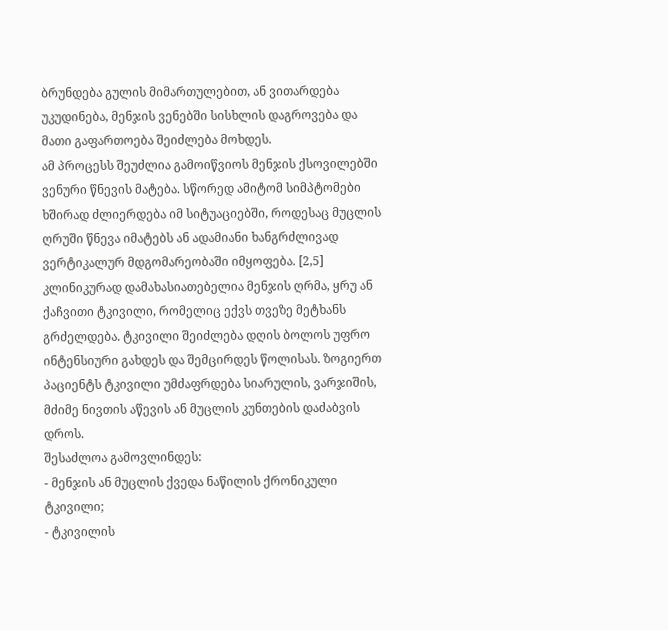ბრუნდება გულის მიმართულებით, ან ვითარდება უკუდინება, მენჯის ვენებში სისხლის დაგროვება და მათი გაფართოება შეიძლება მოხდეს.
ამ პროცესს შეუძლია გამოიწვიოს მენჯის ქსოვილებში ვენური წნევის მატება. სწორედ ამიტომ სიმპტომები ხშირად ძლიერდება იმ სიტუაციებში, როდესაც მუცლის ღრუში წნევა იმატებს ან ადამიანი ხანგრძლივად ვერტიკალურ მდგომარეობაში იმყოფება. [2,5]
კლინიკურად დამახასიათებელია მენჯის ღრმა, ყრუ ან ქაჩვითი ტკივილი, რომელიც ექვს თვეზე მეტხანს გრძელდება. ტკივილი შეიძლება დღის ბოლოს უფრო ინტენსიური გახდეს და შემცირდეს წოლისას. ზოგიერთ პაციენტს ტკივილი უმძაფრდება სიარულის, ვარჯიშის, მძიმე ნივთის აწევის ან მუცლის კუნთების დაძაბვის დროს.
შესაძლოა გამოვლინდეს:
- მენჯის ან მუცლის ქვედა ნაწილის ქრონიკული ტკივილი;
- ტკივილის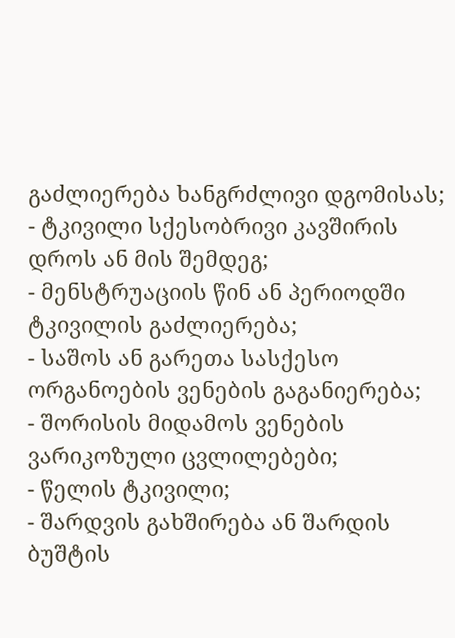გაძლიერება ხანგრძლივი დგომისას;
- ტკივილი სქესობრივი კავშირის დროს ან მის შემდეგ;
- მენსტრუაციის წინ ან პერიოდში ტკივილის გაძლიერება;
- საშოს ან გარეთა სასქესო ორგანოების ვენების გაგანიერება;
- შორისის მიდამოს ვენების ვარიკოზული ცვლილებები;
- წელის ტკივილი;
- შარდვის გახშირება ან შარდის ბუშტის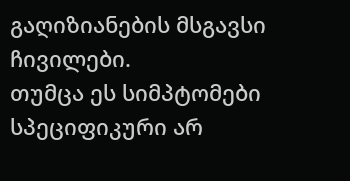გაღიზიანების მსგავსი ჩივილები.
თუმცა ეს სიმპტომები სპეციფიკური არ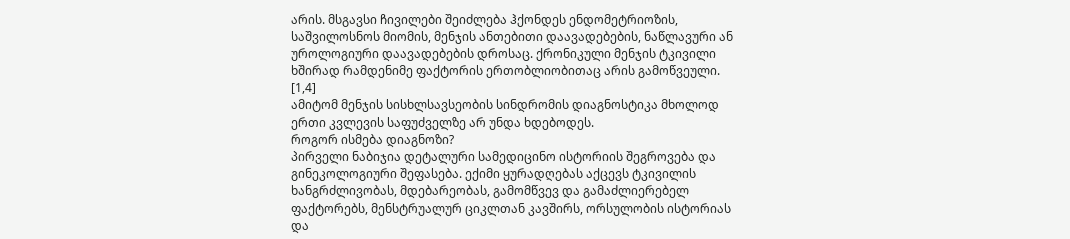არის. მსგავსი ჩივილები შეიძლება ჰქონდეს ენდომეტრიოზის, საშვილოსნოს მიომის, მენჯის ანთებითი დაავადებების, ნაწლავური ან უროლოგიური დაავადებების დროსაც. ქრონიკული მენჯის ტკივილი ხშირად რამდენიმე ფაქტორის ერთობლიობითაც არის გამოწვეული. [1,4]
ამიტომ მენჯის სისხლსავსეობის სინდრომის დიაგნოსტიკა მხოლოდ ერთი კვლევის საფუძველზე არ უნდა ხდებოდეს.
როგორ ისმება დიაგნოზი?
პირველი ნაბიჯია დეტალური სამედიცინო ისტორიის შეგროვება და გინეკოლოგიური შეფასება. ექიმი ყურადღებას აქცევს ტკივილის ხანგრძლივობას, მდებარეობას, გამომწვევ და გამაძლიერებელ ფაქტორებს, მენსტრუალურ ციკლთან კავშირს, ორსულობის ისტორიას და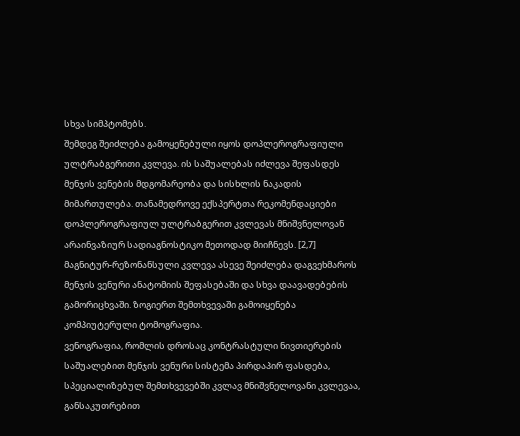სხვა სიმპტომებს.
შემდეგ შეიძლება გამოყენებული იყოს დოპლეროგრაფიული ულტრაბგერითი კვლევა. ის საშუალებას იძლევა შეფასდეს მენჯის ვენების მდგომარეობა და სისხლის ნაკადის მიმართულება. თანამედროვე ექსპერტთა რეკომენდაციები დოპლეროგრაფიულ ულტრაბგერით კვლევას მნიშვნელოვან არაინვაზიურ სადიაგნოსტიკო მეთოდად მიიჩნევს. [2,7]
მაგნიტურ-რეზონანსული კვლევა ასევე შეიძლება დაგვეხმაროს მენჯის ვენური ანატომიის შეფასებაში და სხვა დაავადებების გამორიცხვაში. ზოგიერთ შემთხვევაში გამოიყენება კომპიუტერული ტომოგრაფია.
ვენოგრაფია, რომლის დროსაც კონტრასტული ნივთიერების საშუალებით მენჯის ვენური სისტემა პირდაპირ ფასდება, სპეციალიზებულ შემთხვევებში კვლავ მნიშვნელოვანი კვლევაა, განსაკუთრებით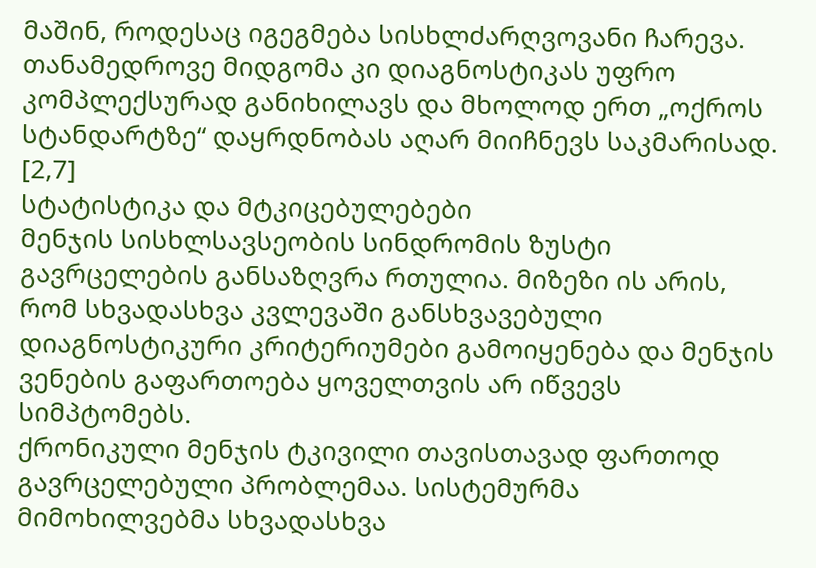მაშინ, როდესაც იგეგმება სისხლძარღვოვანი ჩარევა. თანამედროვე მიდგომა კი დიაგნოსტიკას უფრო კომპლექსურად განიხილავს და მხოლოდ ერთ „ოქროს სტანდარტზე“ დაყრდნობას აღარ მიიჩნევს საკმარისად. [2,7]
სტატისტიკა და მტკიცებულებები
მენჯის სისხლსავსეობის სინდრომის ზუსტი გავრცელების განსაზღვრა რთულია. მიზეზი ის არის, რომ სხვადასხვა კვლევაში განსხვავებული დიაგნოსტიკური კრიტერიუმები გამოიყენება და მენჯის ვენების გაფართოება ყოველთვის არ იწვევს სიმპტომებს.
ქრონიკული მენჯის ტკივილი თავისთავად ფართოდ გავრცელებული პრობლემაა. სისტემურმა მიმოხილვებმა სხვადასხვა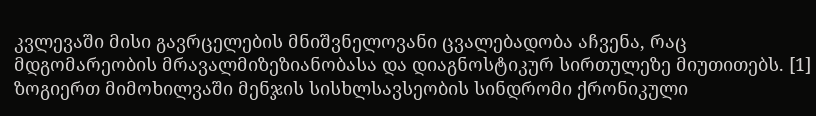კვლევაში მისი გავრცელების მნიშვნელოვანი ცვალებადობა აჩვენა, რაც მდგომარეობის მრავალმიზეზიანობასა და დიაგნოსტიკურ სირთულეზე მიუთითებს. [1]
ზოგიერთ მიმოხილვაში მენჯის სისხლსავსეობის სინდრომი ქრონიკული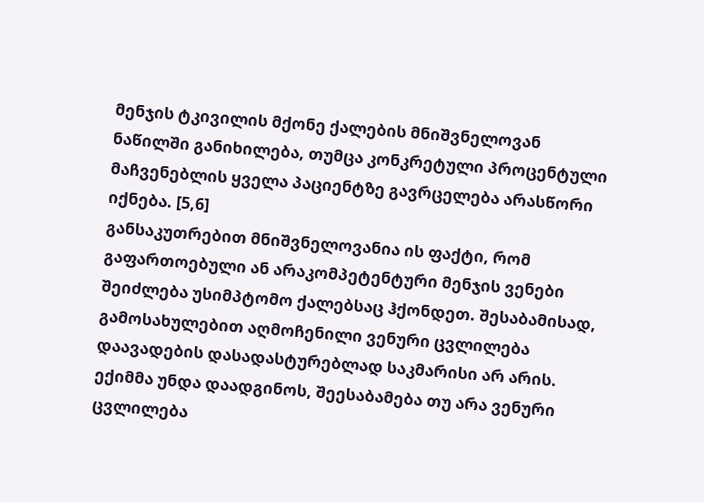მენჯის ტკივილის მქონე ქალების მნიშვნელოვან ნაწილში განიხილება, თუმცა კონკრეტული პროცენტული მაჩვენებლის ყველა პაციენტზე გავრცელება არასწორი იქნება. [5,6]
განსაკუთრებით მნიშვნელოვანია ის ფაქტი, რომ გაფართოებული ან არაკომპეტენტური მენჯის ვენები შეიძლება უსიმპტომო ქალებსაც ჰქონდეთ. შესაბამისად, გამოსახულებით აღმოჩენილი ვენური ცვლილება დაავადების დასადასტურებლად საკმარისი არ არის. ექიმმა უნდა დაადგინოს, შეესაბამება თუ არა ვენური ცვლილება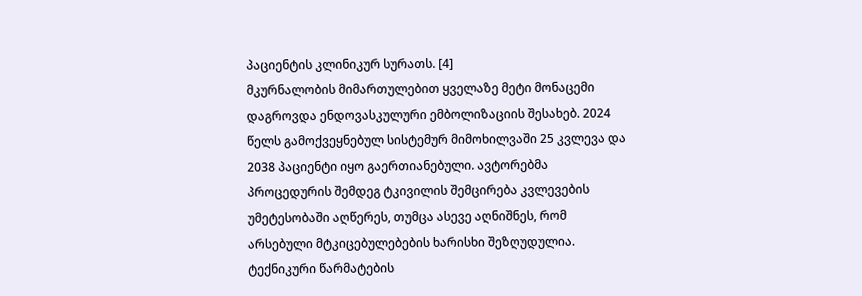პაციენტის კლინიკურ სურათს. [4]
მკურნალობის მიმართულებით ყველაზე მეტი მონაცემი დაგროვდა ენდოვასკულური ემბოლიზაციის შესახებ. 2024 წელს გამოქვეყნებულ სისტემურ მიმოხილვაში 25 კვლევა და 2038 პაციენტი იყო გაერთიანებული. ავტორებმა პროცედურის შემდეგ ტკივილის შემცირება კვლევების უმეტესობაში აღწერეს, თუმცა ასევე აღნიშნეს, რომ არსებული მტკიცებულებების ხარისხი შეზღუდულია. ტექნიკური წარმატების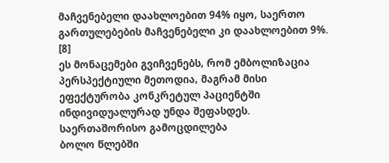მაჩვენებელი დაახლოებით 94% იყო, საერთო გართულებების მაჩვენებელი კი დაახლოებით 9%. [8]
ეს მონაცემები გვიჩვენებს, რომ ემბოლიზაცია პერსპექტიული მეთოდია, მაგრამ მისი ეფექტურობა კონკრეტულ პაციენტში ინდივიდუალურად უნდა შეფასდეს.
საერთაშორისო გამოცდილება
ბოლო წლებში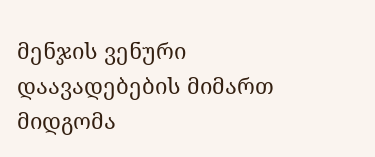მენჯის ვენური დაავადებების მიმართ მიდგომა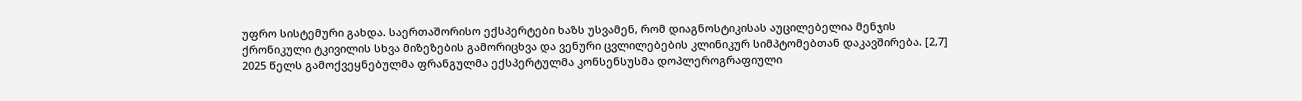უფრო სისტემური გახდა. საერთაშორისო ექსპერტები ხაზს უსვამენ, რომ დიაგნოსტიკისას აუცილებელია მენჯის ქრონიკული ტკივილის სხვა მიზეზების გამორიცხვა და ვენური ცვლილებების კლინიკურ სიმპტომებთან დაკავშირება. [2,7]
2025 წელს გამოქვეყნებულმა ფრანგულმა ექსპერტულმა კონსენსუსმა დოპლეროგრაფიული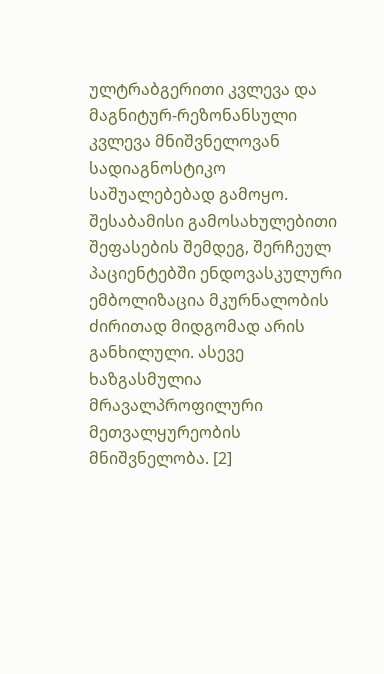ულტრაბგერითი კვლევა და მაგნიტურ-რეზონანსული კვლევა მნიშვნელოვან სადიაგნოსტიკო საშუალებებად გამოყო. შესაბამისი გამოსახულებითი შეფასების შემდეგ, შერჩეულ პაციენტებში ენდოვასკულური ემბოლიზაცია მკურნალობის ძირითად მიდგომად არის განხილული. ასევე ხაზგასმულია მრავალპროფილური მეთვალყურეობის მნიშვნელობა. [2]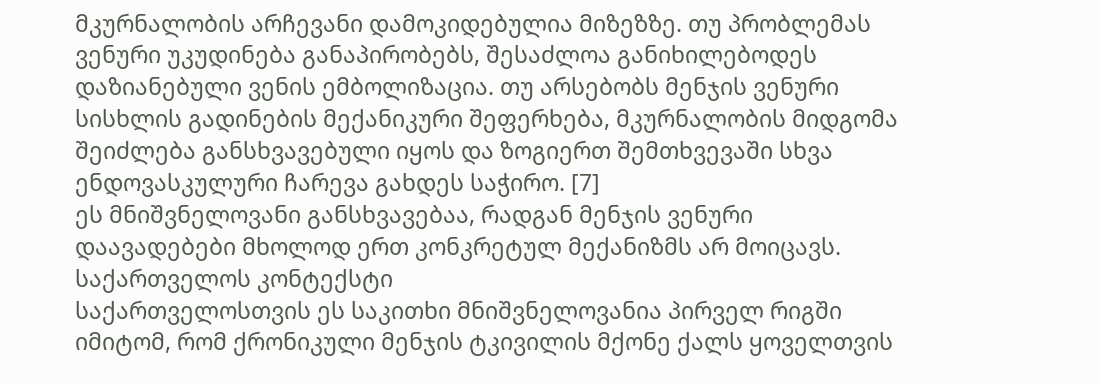მკურნალობის არჩევანი დამოკიდებულია მიზეზზე. თუ პრობლემას ვენური უკუდინება განაპირობებს, შესაძლოა განიხილებოდეს დაზიანებული ვენის ემბოლიზაცია. თუ არსებობს მენჯის ვენური სისხლის გადინების მექანიკური შეფერხება, მკურნალობის მიდგომა შეიძლება განსხვავებული იყოს და ზოგიერთ შემთხვევაში სხვა ენდოვასკულური ჩარევა გახდეს საჭირო. [7]
ეს მნიშვნელოვანი განსხვავებაა, რადგან მენჯის ვენური დაავადებები მხოლოდ ერთ კონკრეტულ მექანიზმს არ მოიცავს.
საქართველოს კონტექსტი
საქართველოსთვის ეს საკითხი მნიშვნელოვანია პირველ რიგში იმიტომ, რომ ქრონიკული მენჯის ტკივილის მქონე ქალს ყოველთვის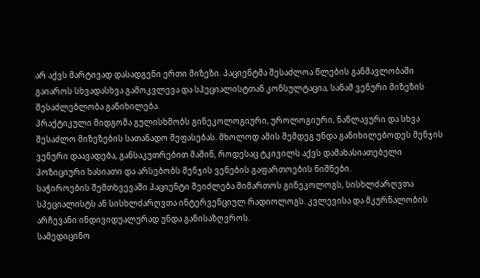არ აქვს მარტივად დასადგენი ერთი მიზეზი. პაციენტმა შესაძლოა წლების განმავლობაში გაიაროს სხვადასხვა გამოკვლევა და სპეციალისტთან კონსულტაცია, სანამ ვენური მიზეზის შესაძლებლობა განიხილება.
პრაქტიკული მიდგომა გულისხმობს გინეკოლოგიური, უროლოგიური, ნაწლავური და სხვა შესაძლო მიზეზების სათანადო შეფასებას. მხოლოდ ამის შემდეგ უნდა განიხილებოდეს მენჯის ვენური დაავადება, განსაკუთრებით მაშინ, როდესაც ტკივილს აქვს დამახასიათებელი პოზიციური ხასიათი და არსებობს მენჯის ვენების გაფართოების ნიშნები.
საჭიროების შემთხვევაში პაციენტი შეიძლება მიმართოს გინეკოლოგს, სისხლძარღვთა სპეციალისტს ან სისხლძარღვთა ინტერვენციულ რადიოლოგს. კვლევისა და მკურნალობის არჩევანი ინდივიდუალურად უნდა განისაზღვროს.
სამედიცინო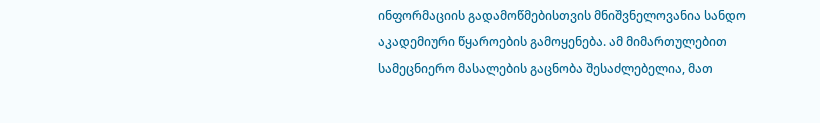ინფორმაციის გადამოწმებისთვის მნიშვნელოვანია სანდო აკადემიური წყაროების გამოყენება. ამ მიმართულებით სამეცნიერო მასალების გაცნობა შესაძლებელია, მათ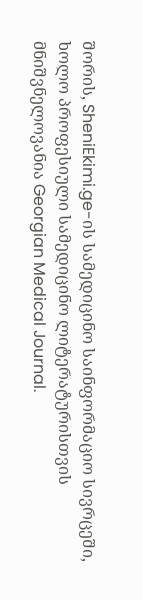შორის, SheniEkimi.ge-ის სამედიცინო საინფორმაციო სივრცეში, ხოლო პროფესიული სამედიცინო ლიტერატურისთვის მნიშვნელოვანია Georgian Medical Journal.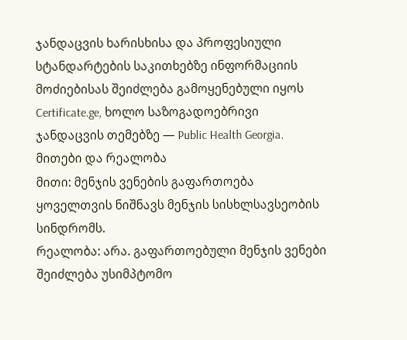ჯანდაცვის ხარისხისა და პროფესიული სტანდარტების საკითხებზე ინფორმაციის მოძიებისას შეიძლება გამოყენებული იყოს Certificate.ge, ხოლო საზოგადოებრივი ჯანდაცვის თემებზე — Public Health Georgia.
მითები და რეალობა
მითი: მენჯის ვენების გაფართოება ყოველთვის ნიშნავს მენჯის სისხლსავსეობის სინდრომს.
რეალობა: არა. გაფართოებული მენჯის ვენები შეიძლება უსიმპტომო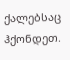ქალებსაც ჰქონდეთ.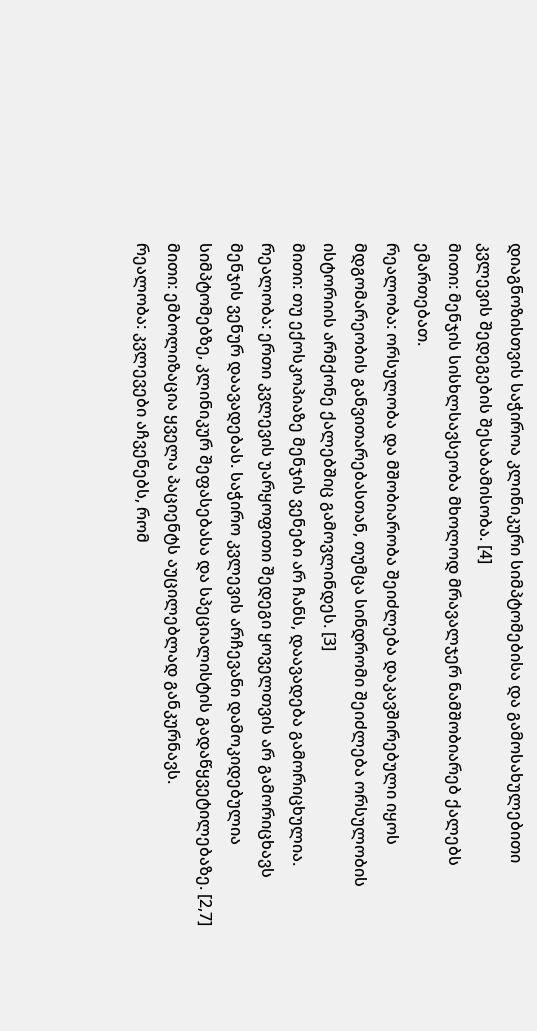დიაგნოზისთვის საჭიროა კლინიკური სიმპტომებისა და გამოსახულებითი კვლევის შედეგების შესაბამისობა. [4]
მითი: მენჯის სისხლსავსეობა მხოლოდ მრავალჯერ ნამშობიარებ ქალებს ემართებათ.
რეალობა: ორსულობა და მშობიარობა შეიძლება დაკავშირებული იყოს მდგომარეობის განვითარებასთან, თუმცა სინდრომი შეიძლება ორსულობის ისტორიის არმქონე ქალებშიც გამოვლინდეს. [3]
მითი: თუ ექოსკოპიაზე მენჯის ვენები არ ჩანს, დაავადება გამორიცხულია.
რეალობა: ერთი კვლევის უარყოფითი შედეგი ყოველთვის არ გამორიცხავს მენჯის ვენურ დაავადებას. საჭირო კვლევის არჩევანი დამოკიდებულია სიმპტომებზე, კლინიკურ შეფასებასა და სპეციალისტის გადაწყვეტილებაზე. [2,7]
მითი: ემბოლიზაცია ყველა პაციენტს აუცილებლად განკურნავს.
რეალობა: კვლევები აჩვენებს, რომ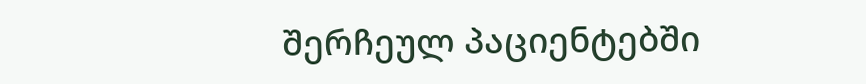შერჩეულ პაციენტებში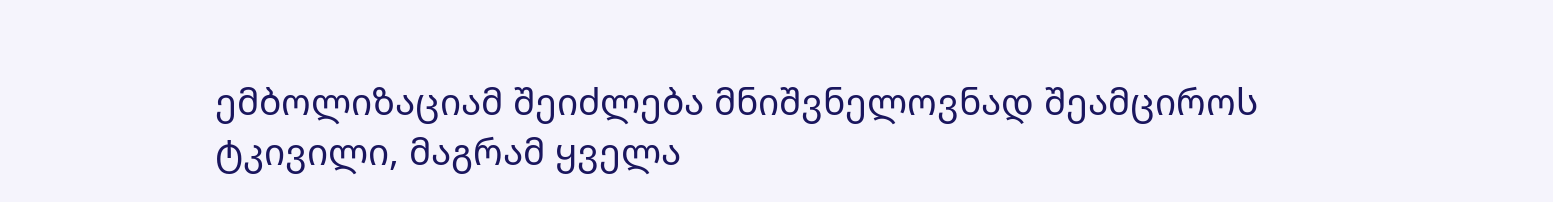ემბოლიზაციამ შეიძლება მნიშვნელოვნად შეამციროს ტკივილი, მაგრამ ყველა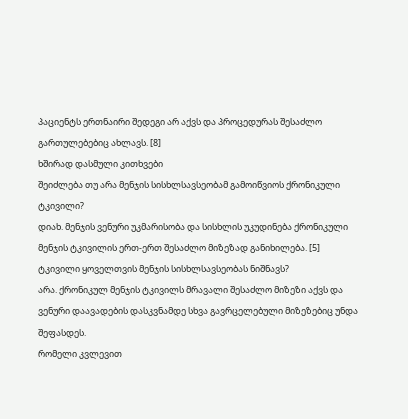პაციენტს ერთნაირი შედეგი არ აქვს და პროცედურას შესაძლო გართულებებიც ახლავს. [8]
ხშირად დასმული კითხვები
შეიძლება თუ არა მენჯის სისხლსავსეობამ გამოიწვიოს ქრონიკული ტკივილი?
დიახ. მენჯის ვენური უკმარისობა და სისხლის უკუდინება ქრონიკული მენჯის ტკივილის ერთ-ერთ შესაძლო მიზეზად განიხილება. [5]
ტკივილი ყოველთვის მენჯის სისხლსავსეობას ნიშნავს?
არა. ქრონიკულ მენჯის ტკივილს მრავალი შესაძლო მიზეზი აქვს და ვენური დაავადების დასკვნამდე სხვა გავრცელებული მიზეზებიც უნდა შეფასდეს.
რომელი კვლევით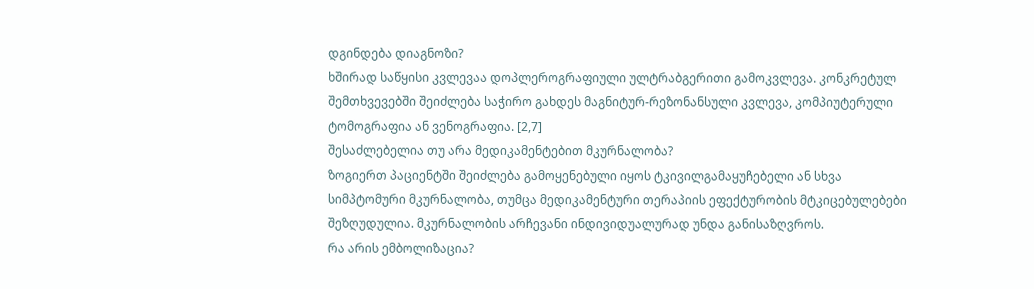დგინდება დიაგნოზი?
ხშირად საწყისი კვლევაა დოპლეროგრაფიული ულტრაბგერითი გამოკვლევა. კონკრეტულ შემთხვევებში შეიძლება საჭირო გახდეს მაგნიტურ-რეზონანსული კვლევა, კომპიუტერული ტომოგრაფია ან ვენოგრაფია. [2,7]
შესაძლებელია თუ არა მედიკამენტებით მკურნალობა?
ზოგიერთ პაციენტში შეიძლება გამოყენებული იყოს ტკივილგამაყუჩებელი ან სხვა სიმპტომური მკურნალობა, თუმცა მედიკამენტური თერაპიის ეფექტურობის მტკიცებულებები შეზღუდულია. მკურნალობის არჩევანი ინდივიდუალურად უნდა განისაზღვროს.
რა არის ემბოლიზაცია?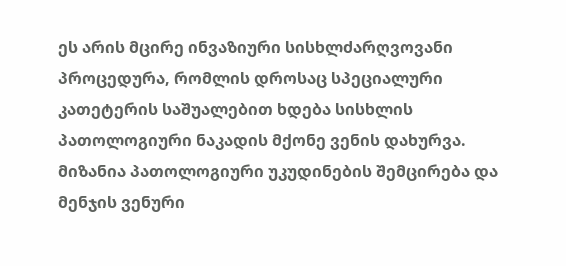ეს არის მცირე ინვაზიური სისხლძარღვოვანი პროცედურა, რომლის დროსაც სპეციალური კათეტერის საშუალებით ხდება სისხლის პათოლოგიური ნაკადის მქონე ვენის დახურვა. მიზანია პათოლოგიური უკუდინების შემცირება და მენჯის ვენური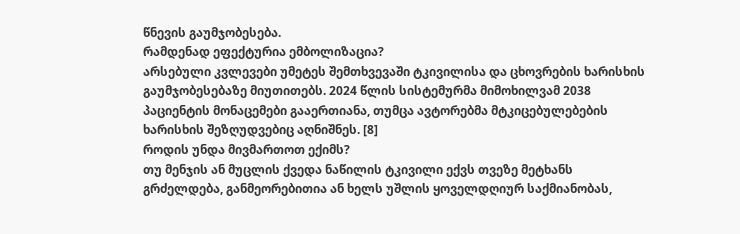წნევის გაუმჯობესება.
რამდენად ეფექტურია ემბოლიზაცია?
არსებული კვლევები უმეტეს შემთხვევაში ტკივილისა და ცხოვრების ხარისხის გაუმჯობესებაზე მიუთითებს. 2024 წლის სისტემურმა მიმოხილვამ 2038 პაციენტის მონაცემები გააერთიანა, თუმცა ავტორებმა მტკიცებულებების ხარისხის შეზღუდვებიც აღნიშნეს. [8]
როდის უნდა მივმართოთ ექიმს?
თუ მენჯის ან მუცლის ქვედა ნაწილის ტკივილი ექვს თვეზე მეტხანს გრძელდება, განმეორებითია ან ხელს უშლის ყოველდღიურ საქმიანობას,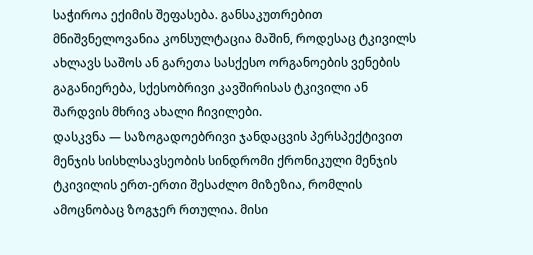საჭიროა ექიმის შეფასება. განსაკუთრებით მნიშვნელოვანია კონსულტაცია მაშინ, როდესაც ტკივილს ახლავს საშოს ან გარეთა სასქესო ორგანოების ვენების გაგანიერება, სქესობრივი კავშირისას ტკივილი ან შარდვის მხრივ ახალი ჩივილები.
დასკვნა — საზოგადოებრივი ჯანდაცვის პერსპექტივით
მენჯის სისხლსავსეობის სინდრომი ქრონიკული მენჯის ტკივილის ერთ-ერთი შესაძლო მიზეზია, რომლის ამოცნობაც ზოგჯერ რთულია. მისი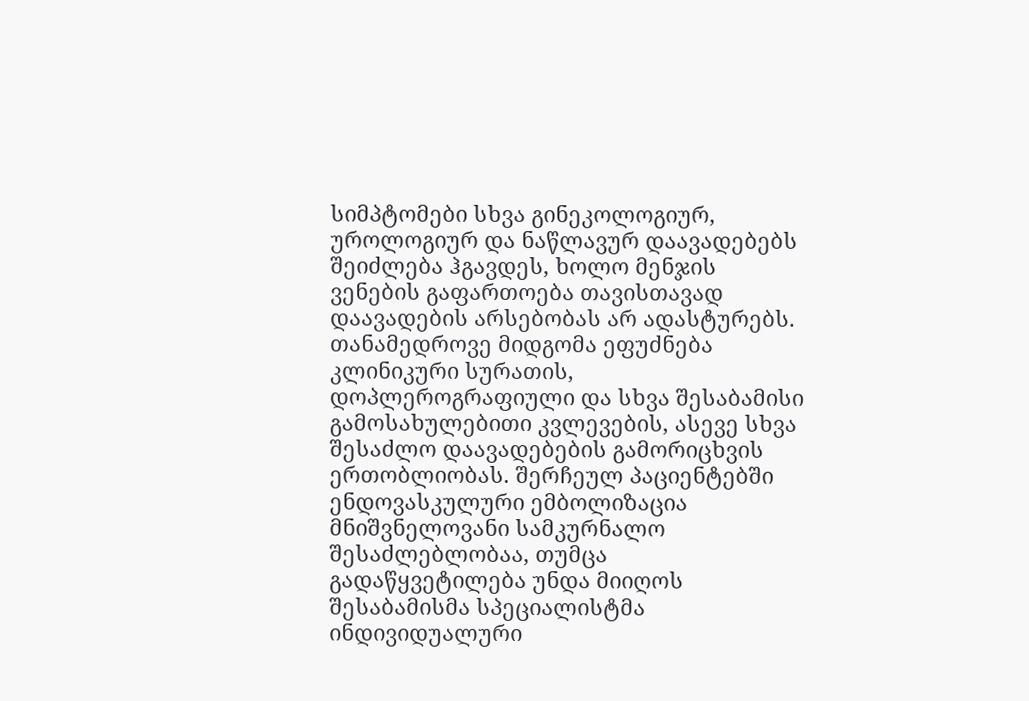სიმპტომები სხვა გინეკოლოგიურ, უროლოგიურ და ნაწლავურ დაავადებებს შეიძლება ჰგავდეს, ხოლო მენჯის ვენების გაფართოება თავისთავად დაავადების არსებობას არ ადასტურებს.
თანამედროვე მიდგომა ეფუძნება კლინიკური სურათის, დოპლეროგრაფიული და სხვა შესაბამისი გამოსახულებითი კვლევების, ასევე სხვა შესაძლო დაავადებების გამორიცხვის ერთობლიობას. შერჩეულ პაციენტებში ენდოვასკულური ემბოლიზაცია მნიშვნელოვანი სამკურნალო შესაძლებლობაა, თუმცა გადაწყვეტილება უნდა მიიღოს შესაბამისმა სპეციალისტმა ინდივიდუალური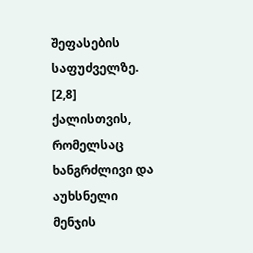შეფასების საფუძველზე. [2,8]
ქალისთვის, რომელსაც ხანგრძლივი და აუხსნელი მენჯის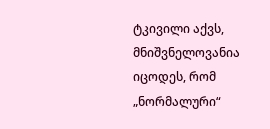ტკივილი აქვს, მნიშვნელოვანია იცოდეს, რომ „ნორმალური“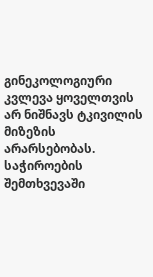გინეკოლოგიური კვლევა ყოველთვის არ ნიშნავს ტკივილის მიზეზის არარსებობას. საჭიროების შემთხვევაში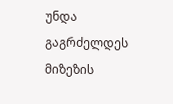უნდა გაგრძელდეს მიზეზის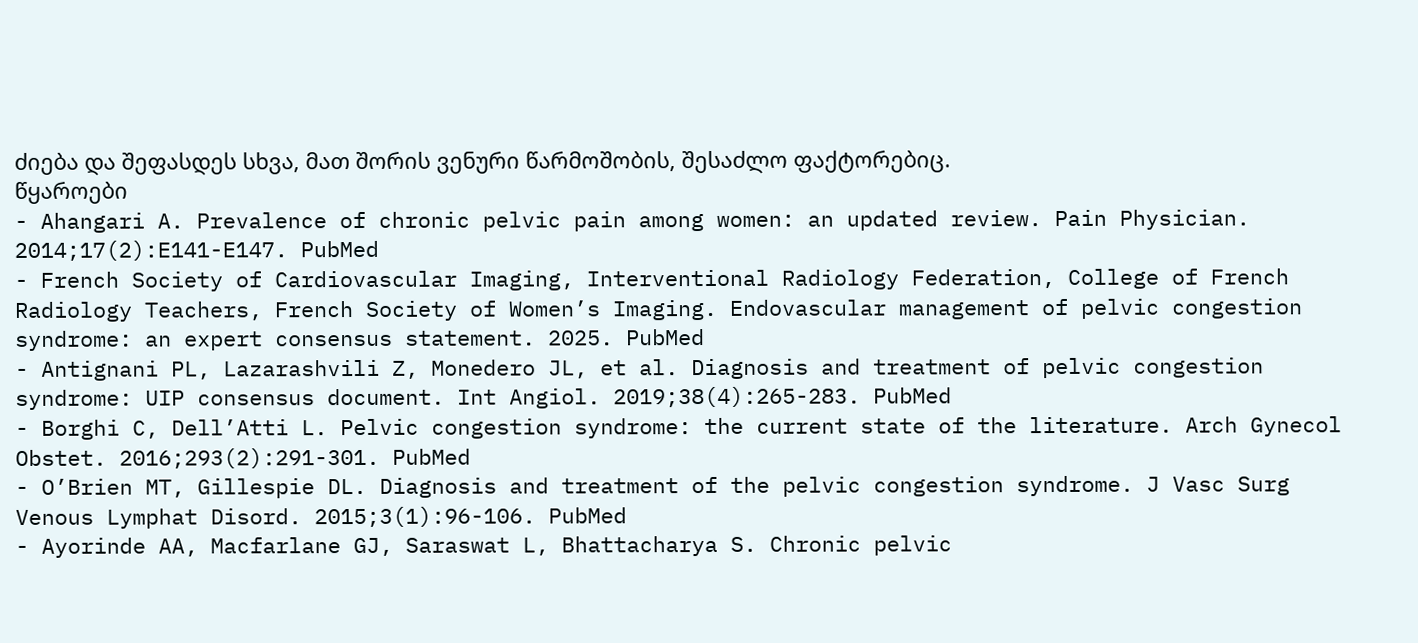ძიება და შეფასდეს სხვა, მათ შორის ვენური წარმოშობის, შესაძლო ფაქტორებიც.
წყაროები
- Ahangari A. Prevalence of chronic pelvic pain among women: an updated review. Pain Physician. 2014;17(2):E141-E147. PubMed
- French Society of Cardiovascular Imaging, Interventional Radiology Federation, College of French Radiology Teachers, French Society of Women’s Imaging. Endovascular management of pelvic congestion syndrome: an expert consensus statement. 2025. PubMed
- Antignani PL, Lazarashvili Z, Monedero JL, et al. Diagnosis and treatment of pelvic congestion syndrome: UIP consensus document. Int Angiol. 2019;38(4):265-283. PubMed
- Borghi C, Dell’Atti L. Pelvic congestion syndrome: the current state of the literature. Arch Gynecol Obstet. 2016;293(2):291-301. PubMed
- O’Brien MT, Gillespie DL. Diagnosis and treatment of the pelvic congestion syndrome. J Vasc Surg Venous Lymphat Disord. 2015;3(1):96-106. PubMed
- Ayorinde AA, Macfarlane GJ, Saraswat L, Bhattacharya S. Chronic pelvic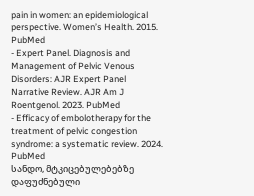pain in women: an epidemiological perspective. Women’s Health. 2015. PubMed
- Expert Panel. Diagnosis and Management of Pelvic Venous Disorders: AJR Expert Panel Narrative Review. AJR Am J Roentgenol. 2023. PubMed
- Efficacy of embolotherapy for the treatment of pelvic congestion syndrome: a systematic review. 2024. PubMed
სანდო, მტკიცებულებებზე დაფუძნებული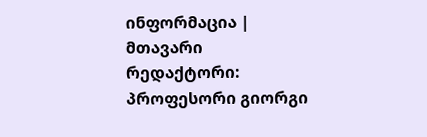ინფორმაცია | მთავარი რედაქტორი: პროფესორი გიორგი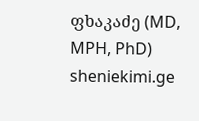ფხაკაძე (MD, MPH, PhD)
sheniekimi.ge